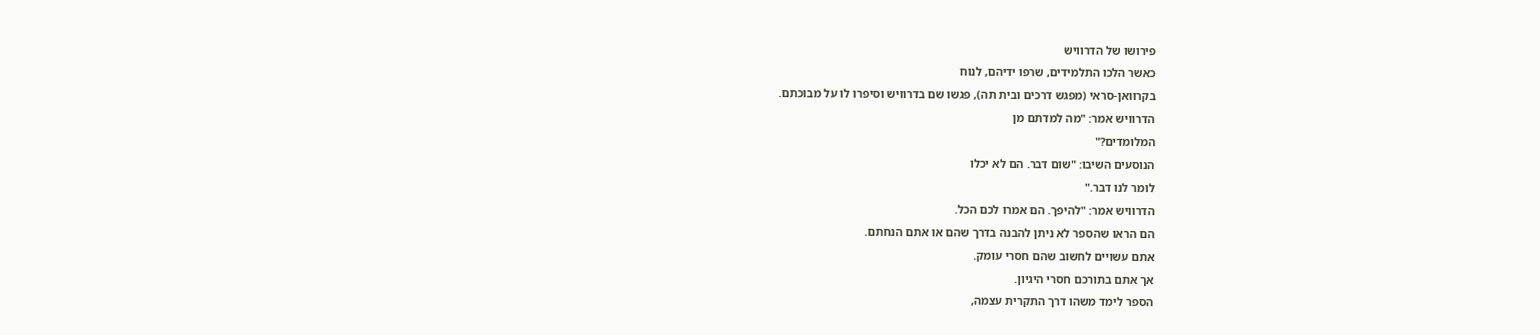פירושו של הדרוויש
כאשר הלכו התלמידים, שרפו ידיהם, לנוח
בקרוואן-סראי (מפגש דרכים ובית תה), פגשו שם בדרוויש וסיפרו לו על מבוכתם.
הדרוויש אמר: "מה למדתם מן
המלומדים?"
הנוסעים השיבו: "שום דבר. הם לא יכלו
לומר לנו דבר."
הדרוויש אמר: "להיפך. הם אמרו לכם הכל.
הם הראו שהספר לא ניתן להבנה בדרך שהם או אתם הנחתם.
אתם עשויים לחשוב שהם חסרי עומק.
אך אתם בתורכם חסרי היגיון.
הספר לימד משהו דרך התקרית עצמה,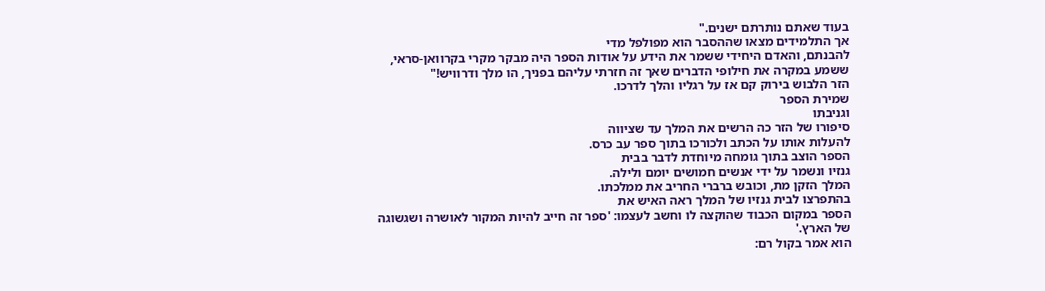בעוד שאתם נותרתם ישנים."
אך התלמידים מצאו שההסבר הוא מפולפל מדי
להבנתם, והאדם היחידי ששמר את הידע על אודות הספר היה מבקר מקרי בקרוואן-סראי,
ששמע במקרה את חילופי הדברים שאך זה חזרתי עליהם בפניך, הו מלך ודרוויש!"
הזר הלבוש בירוק קם אז על רגליו והלך לדרכו.
שמירת הספר
וגניבתו
סיפורו של הזר כה הרשים את המלך עד שציווה
להעלות אותו על הכתב ולכורכו בתוך ספר עב כרס.
הספר הוצב בתוך גומחה מיוחדת לדבר בבית
גנזיו ונשמר על ידי אנשים חמושים יומם ולילה.
המלך הזקן מת, וכובש ברברי החריב את ממלכתו.
בהתפרצו לבית גנזיו של המלך ראה האיש את
הספר במקום הכבוד שהוקצה לו וחשב לעצמו: 'ספר זה חייב להיות המקור לאושרה ושגשוגה
של הארץ.'
הוא אמר בקול רם: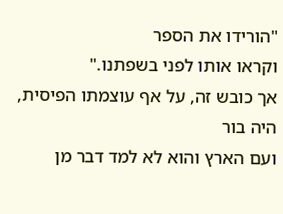"הורידו את הספר
וקראו אותו לפני בשפתנו."
אך כובש זה, על אף עוצמתו הפיסית, היה בור
ועם הארץ והוא לא למד דבר מן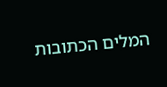המלים הכתובות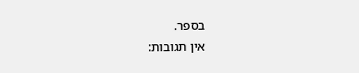בספר.
אין תגובות: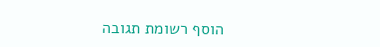הוסף רשומת תגובה